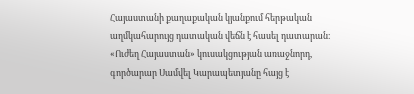Հայաստանի քաղաքական կյանքում հերթական աղմկահարույց դատական վեճն է հասել դատարան։ «Ուժեղ Հայաստան» կուսակցության առաջնորդ, գործարար Սամվել Կարապետյանը հայց է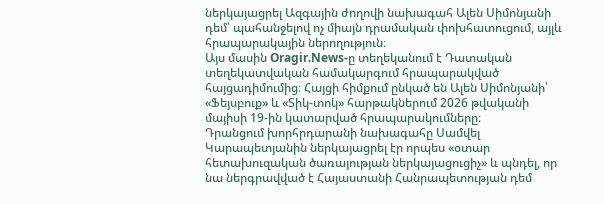ներկայացրել Ազգային ժողովի նախագահ Ալեն Սիմոնյանի դեմ՝ պահանջելով ոչ միայն դրամական փոխհատուցում, այլև հրապարակային ներողություն։
Այս մասին Oragir.News-ը տեղեկանում է Դատական տեղեկատվական համակարգում հրապարակված հայցադիմումից։ Հայցի հիմքում ընկած են Ալեն Սիմոնյանի՝ «Ֆեյսբուք» և «Տիկ-տոկ» հարթակներում 2026 թվականի մայիսի 19-ին կատարված հրապարակումները։
Դրանցում խորհրդարանի նախագահը Սամվել Կարապետյանին ներկայացրել էր որպես «օտար հետախուզական ծառայության ներկայացուցիչ» և պնդել, որ նա ներգրավված է Հայաստանի Հանրապետության դեմ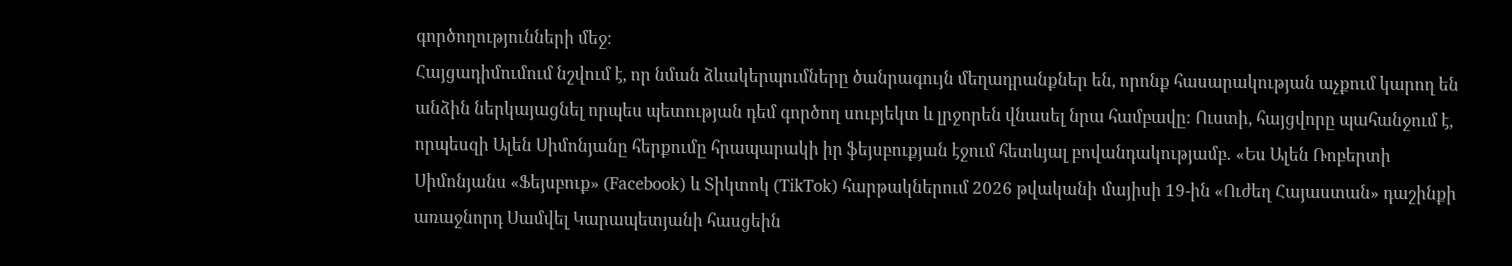գործողությունների մեջ։
Հայցադիմումում նշվում է, որ նման ձևակերպումները ծանրագույն մեղադրանքներ են, որոնք հասարակության աչքում կարող են անձին ներկայացնել որպես պետության դեմ գործող սուբյեկտ և լրջորեն վնասել նրա համբավը։ Ուստի, հայցվորը պահանջում է, որպեսզի Ալեն Սիմոնյանը հերքումը հրապարակի իր ֆեյսբուքյան էջում հետևյալ բովանդակությամբ․ «Ես Ալեն Ռոբերտի Սիմոնյանս «Ֆեյսբուք» (Facebook) և Տիկտոկ (TikTok) հարթակներում 2026 թվականի մայիսի 19-ին «Ուժեղ Հայաստան» դաշինքի առաջնորդ Սամվել Կարապետյանի հասցեին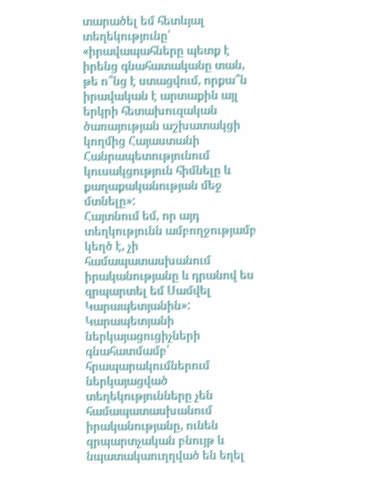տարածել եմ հետևյալ տեղեկությունը՝ «իրավապահները պետք է իրենց գնահատականը տան, թե ո՞նց է ստացվում, որքա՞ն իրավական է արտաքին այլ երկրի հետախուզական ծառայության աշխատակցի կողմից Հայաստանի Հանրապետությունում կուսակցություն հիմնելը և քաղաքականության մեջ մտնելը»:
Հայտնում եմ, որ այդ տեղկությունն ամբողջությամբ կեղծ է, չի համապատասխանում իրականությանը և դրանով ես զրպարտել եմ Սամվել Կարապետյանին»:
Կարապետյանի ներկայացուցիչների գնահատմամբ՝ հրապարակումներում ներկայացված տեղեկությունները չեն համապատասխանում իրականությանը, ունեն զրպարտչական բնույթ և նպատակաուղղված են եղել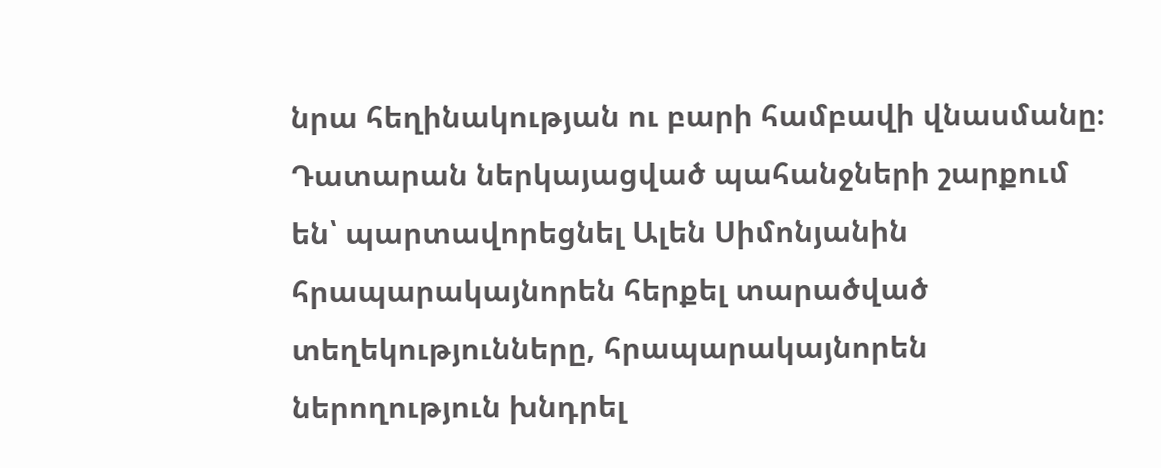նրա հեղինակության ու բարի համբավի վնասմանը։ Դատարան ներկայացված պահանջների շարքում են՝ պարտավորեցնել Ալեն Սիմոնյանին հրապարակայնորեն հերքել տարածված տեղեկությունները, հրապարակայնորեն ներողություն խնդրել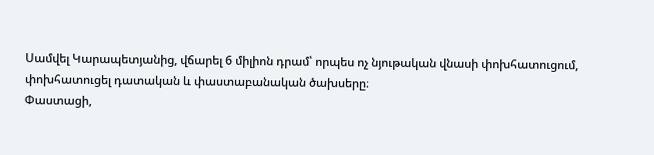Սամվել Կարապետյանից, վճարել 6 միլիոն դրամ՝ որպես ոչ նյութական վնասի փոխհատուցում, փոխհատուցել դատական և փաստաբանական ծախսերը։
Փաստացի,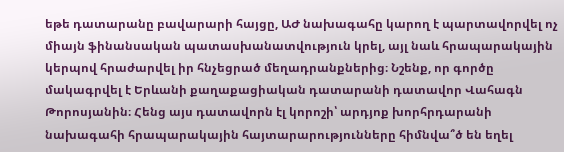եթե դատարանը բավարարի հայցը, ԱԺ նախագահը կարող է պարտավորվել ոչ միայն ֆինանսական պատասխանատվություն կրել, այլ նաև հրապարակային կերպով հրաժարվել իր հնչեցրած մեղադրանքներից։ Նշենք, որ գործը մակագրվել է Երևանի քաղաքացիական դատարանի դատավոր Վահագն Թորոսյանին։ Հենց այս դատավորն էլ կորոշի՝ արդյոք խորհրդարանի նախագահի հրապարակային հայտարարությունները հիմնվա՞ծ են եղել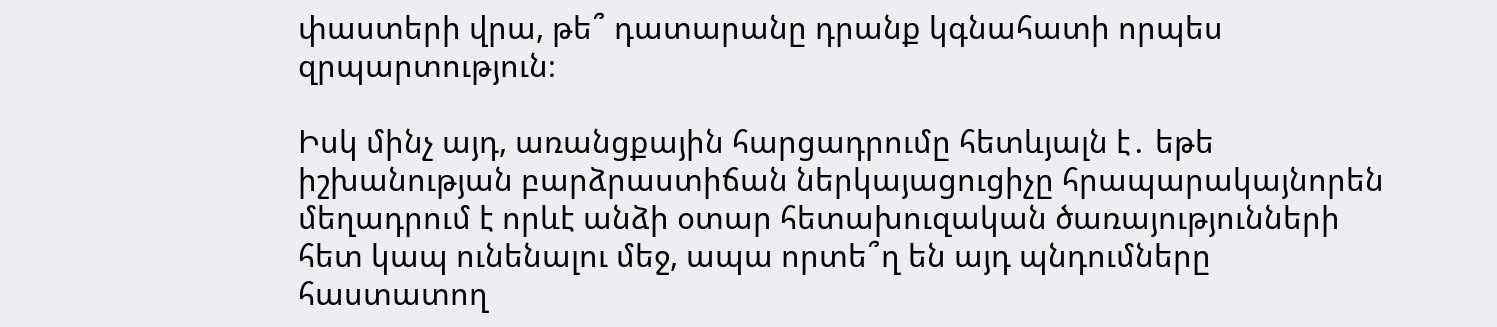փաստերի վրա, թե՞ դատարանը դրանք կգնահատի որպես զրպարտություն։

Իսկ մինչ այդ, առանցքային հարցադրումը հետևյալն է․ եթե իշխանության բարձրաստիճան ներկայացուցիչը հրապարակայնորեն մեղադրում է որևէ անձի օտար հետախուզական ծառայությունների հետ կապ ունենալու մեջ, ապա որտե՞ղ են այդ պնդումները հաստատող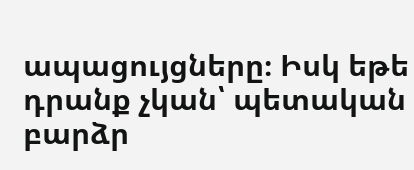ապացույցները։ Իսկ եթե դրանք չկան՝ պետական բարձր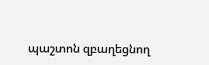պաշտոն զբաղեցնող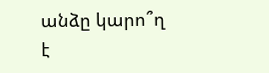անձը կարո՞ղ է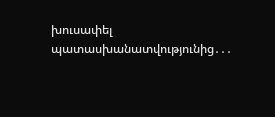խուսափել պատասխանատվությունից․․․